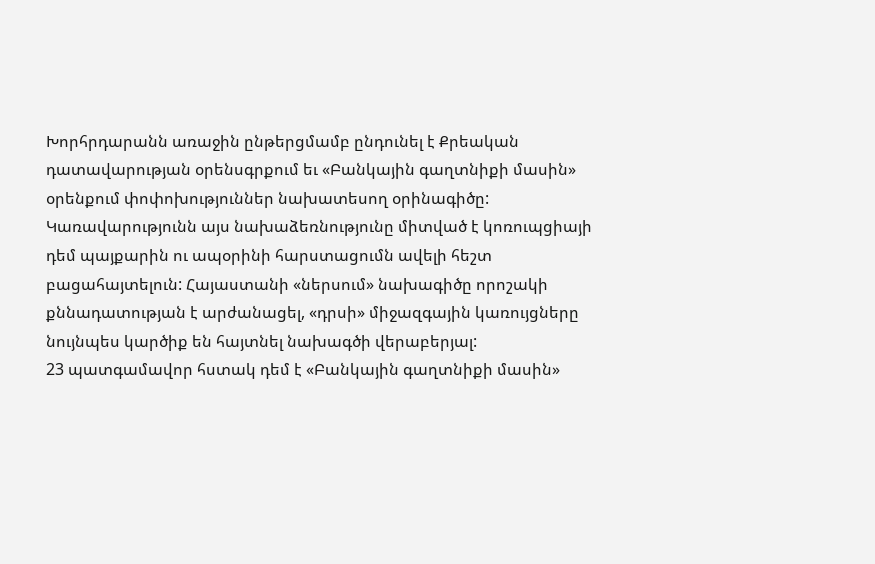Խորհրդարանն առաջին ընթերցմամբ ընդունել է Քրեական դատավարության օրենսգրքում եւ «Բանկային գաղտնիքի մասին» օրենքում փոփոխություններ նախատեսող օրինագիծը:
Կառավարությունն այս նախաձեռնությունը միտված է կոռուպցիայի դեմ պայքարին ու ապօրինի հարստացումն ավելի հեշտ բացահայտելուն: Հայաստանի «ներսում» նախագիծը որոշակի քննադատության է արժանացել, «դրսի» միջազգային կառույցները նույնպես կարծիք են հայտնել նախագծի վերաբերյալ:
23 պատգամավոր հստակ դեմ է «Բանկային գաղտնիքի մասին»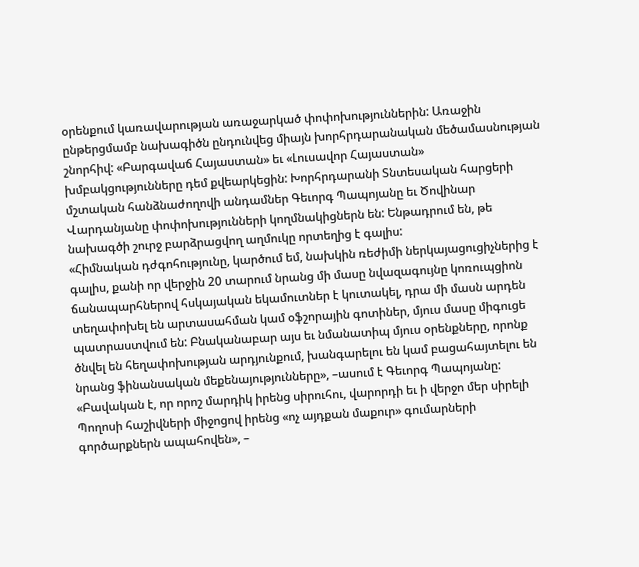օրենքում կառավարության առաջարկած փոփոխություններին: Առաջին ընթերցմամբ նախագիծն ընդունվեց միայն խորհրդարանական մեծամասնության շնորհիվ: «Բարգավաճ Հայաստան» եւ «Լուսավոր Հայաստան» խմբակցությունները դեմ քվեարկեցին: Խորհրդարանի Տնտեսական հարցերի մշտական հանձնաժողովի անդամներ Գեւորգ Պապոյանը եւ Ծովինար Վարդանյանը փոփոխությունների կողմնակիցներն են: Ենթադրում են, թե նախագծի շուրջ բարձրացվող աղմուկը որտեղից է գալիս:
«Հիմնական դժգոհությունը, կարծում եմ, նախկին ռեժիմի ներկայացուցիչներից է գալիս, քանի որ վերջին 20 տարում նրանց մի մասը նվազագույնը կոռուպցիոն ճանապարհներով հսկայական եկամուտներ է կուտակել, դրա մի մասն արդեն տեղափոխել են արտասահման կամ օֆշորային գոտիներ, մյուս մասը միգուցե պատրաստվում են: Բնականաբար այս եւ նմանատիպ մյուս օրենքները, որոնք ծնվել են հեղափոխության արդյունքում, խանգարելու են կամ բացահայտելու են նրանց ֆինանսական մեքենայությունները», –ասում է Գեւորգ Պապոյանը:
«Բավական է, որ որոշ մարդիկ իրենց սիրուհու, վարորդի եւ ի վերջո մեր սիրելի Պողոսի հաշիվների միջոցով իրենց «ոչ այդքան մաքուր» գումարների գործարքներն ապահովեն», –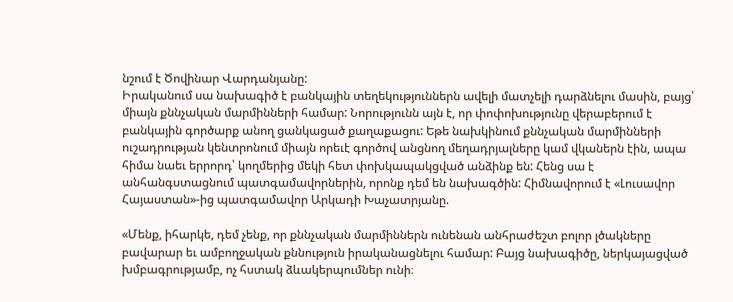նշում է Ծովինար Վարդանյանը:
Իրականում սա նախագիծ է բանկային տեղեկություններն ավելի մատչելի դարձնելու մասին, բայց՝ միայն քննչական մարմինների համար: Նորությունն այն է, որ փոփոխությունը վերաբերում է բանկային գործարք անող ցանկացած քաղաքացու: Եթե նախկինում քննչական մարմինների ուշադրության կենտրոնում միայն որեւէ գործով անցնող մեղադրյալները կամ վկաներն էին, ապա հիմա նաեւ երրորդ՝ կողմերից մեկի հետ փոխկապակցված անձինք են: Հենց սա է անհանգստացնում պատգամավորներին, որոնք դեմ են նախագծին: Հիմնավորում է «Լուսավոր Հայաստան»-ից պատգամավոր Արկադի Խաչատրյանը.

«Մենք, իհարկե, դեմ չենք, որ քննչական մարմիններն ունենան անհրաժեշտ բոլոր լծակները բավարար եւ ամբողջական քննություն իրականացնելու համար: Բայց նախագիծը, ներկայացված խմբագրությամբ, ոչ հստակ ձևակերպումներ ունի։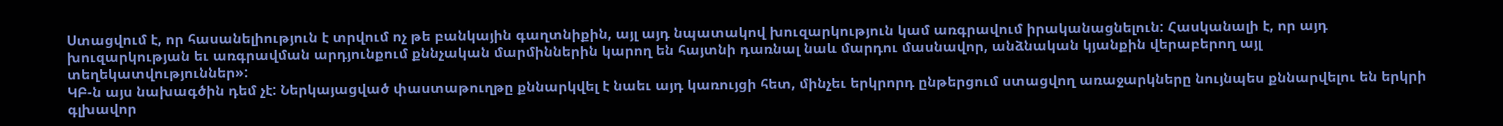Ստացվում է, որ հասանելիություն է տրվում ոչ թե բանկային գաղտնիքին, այլ այդ նպատակով խուզարկություն կամ առգրավում իրականացնելուն: Հասկանալի է, որ այդ խուզարկության եւ առգրավման արդյունքում քննչական մարմիններին կարող են հայտնի դառնալ նաև մարդու մասնավոր, անձնական կյանքին վերաբերող այլ տեղեկատվություններ»:
ԿԲ-ն այս նախագծին դեմ չէ: Ներկայացված փաստաթուղթը քննարկվել է նաեւ այդ կառույցի հետ, մինչեւ երկրորդ ընթերցում ստացվող առաջարկները նույնպես քննարվելու են երկրի գլխավոր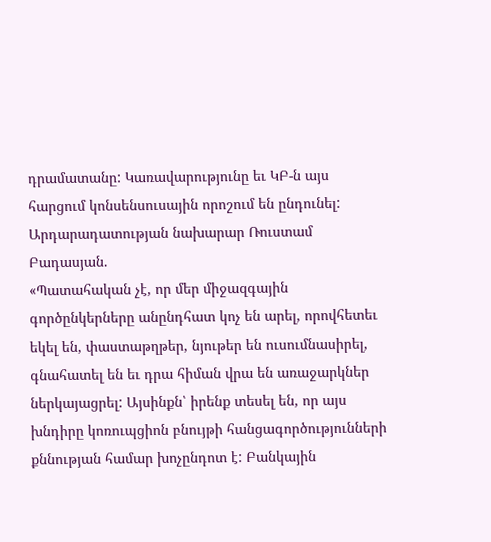դրամատանը: Կառավարությունը եւ ԿԲ-ն այս հարցում կոնսենսուսային որոշում են ընդունել: Արդարադատության նախարար Ռուստամ Բադասյան.
«Պատահական չէ, որ մեր միջազգային գործընկերները անընդհատ կոչ են արել, որովհետեւ եկել են, փաստաթղթեր, նյութեր են ուսումնասիրել, գնահատել են եւ դրա հիման վրա են առաջարկներ ներկայացրել: Այսինքն՝ իրենք տեսել են, որ այս խնդիրը կոռուպցիոն բնույթի հանցագործությունների քննության համար խոչընդոտ է: Բանկային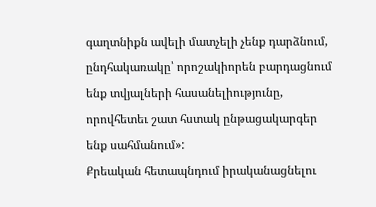գաղտնիքն ավելի մատչելի չենք դարձնում, ընդհակառակը՝ որոշակիորեն բարդացնում ենք տվյալների հասանելիությունը, որովհետեւ շատ հստակ ընթացակարգեր ենք սահմանում»:
Քրեական հետապնդում իրականացնելու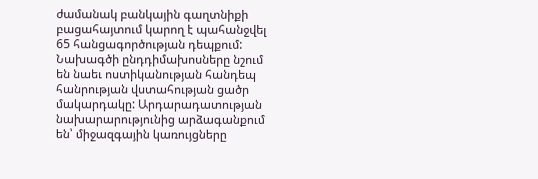ժամանակ բանկային գաղտնիքի բացահայտում կարող է պահանջվել 65 հանցագործության դեպքում: Նախագծի ընդդիմախոսները նշում են նաեւ ոստիկանության հանդեպ հանրության վստահության ցածր մակարդակը: Արդարադատության նախարարությունից արձագանքում են՝ միջազգային կառույցները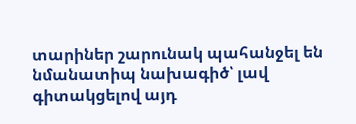տարիներ շարունակ պահանջել են նմանատիպ նախագիծ՝ լավ գիտակցելով այդ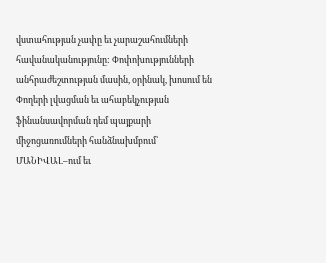վստահության չափը եւ չարաշահումների հավանականությունը: Փոփոխությունների անհրաժեշտության մասին, օրինակ, խոսում են Փողերի լվացման եւ ահաբեկչության ֆինանսավորման դեմ պայքարի միջոցառումների հանձնախմբում՝ ՄԱՆԻՎԱԼ–ում եւ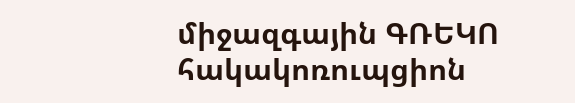միջազգային ԳՌԵԿՈ հակակոռուպցիոն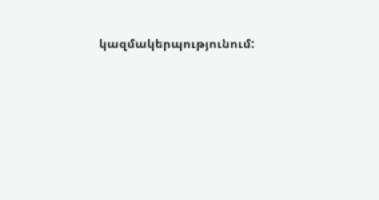կազմակերպությունում: